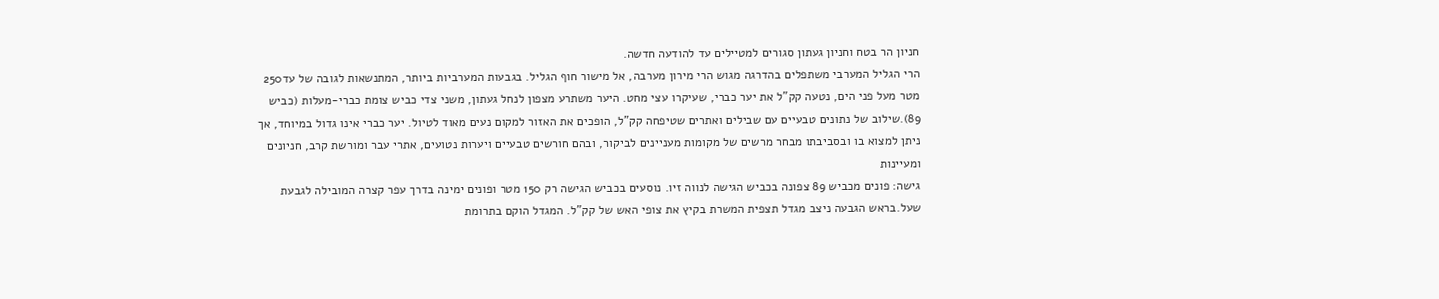חניון הר בטח וחניון געתון סגורים למטיילים עד להודעה חדשה.
הרי הגליל המערבי משתפלים בהדרגה מגוש הרי מירון מערבה, אל מישור חוף הגליל. בגבעות המערביות ביותר, המתנשאות לגובה של עד250 מטר מעל פני הים, נטעה קק"ל את יער כברי, שעיקרו עצי מחט. היער משתרע מצפון לנחל געתון, משני צדי כביש צומת כברי-מעלות (כביש 89).שילוב של נתונים טבעיים עם שבילים ואתרים שטיפחה קק"ל, הופכים את האזור למקום נעים מאוד לטיול. יער כברי אינו גדול במיוחד, אך ניתן למצוא בו ובסביבתו מבחר מרשים של מקומות מעניינים לביקור, ובהם חורשים טבעיים ויערות נטועים, אתרי עבר ומורשת קרב, חניונים ומעיינות
גישה: פונים מכביש 89 צפונה בכביש הגישה לנווה זיו. נוסעים בכביש הגישה רק 150 מטר ופונים ימינה בדרך עפר קצרה המובילה לגבעת שעל.בראש הגבעה ניצב מגדל תצפית המשרת בקיץ את צופי האש של קק"ל. המגדל הוקם בתרומת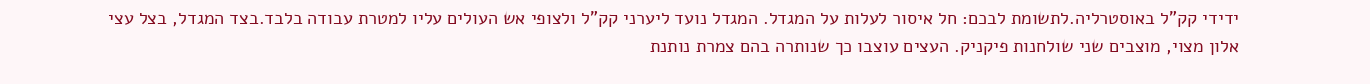ידידי קק"ל באוסטרליה.לתשומת לבכם: חל איסור לעלות על המגדל. המגדל נועד ליערני קק"ל ולצופי אש העולים עליו למטרת עבודה בלבד.בצד המגדל, בצל עצי אלון מצוי, מוצבים שני שולחנות פיקניק. העצים עוצבו כך שנותרה בהם צמרת נותנת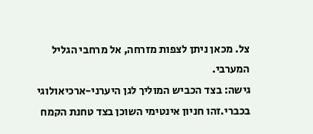צל. מכאן ניתן לצפות מזרחה, אל מרחבי הגליל המערבי.
גישה: בצד הכביש המוליך לגן היערני-ארכיאולוגי בכברי.זהו חניון אינטימי השוכן בצד טחנת הקמח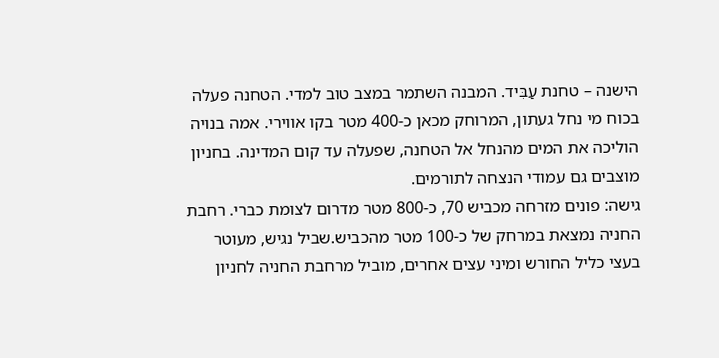הישנה – טחנת עַבִּיד. המבנה השתמר במצב טוב למדי. הטחנה פעלה בכוח מי נחל געתון, המרוחק מכאן כ-400 מטר בקו אווירי. אמה בנויה הוליכה את המים מהנחל אל הטחנה, שפעלה עד קום המדינה. בחניון מוצבים גם עמודי הנצחה לתורמים.
גישה: פונים מזרחה מכביש 70, כ-800 מטר מדרום לצומת כברי. רחבת החניה נמצאת במרחק של כ-100 מטר מהכביש.שביל נגיש, מעוטר בעצי כליל החורש ומיני עצים אחרים, מוביל מרחבת החניה לחניון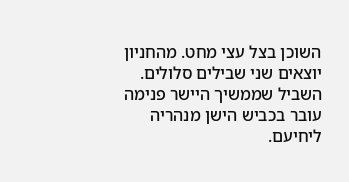השוכן בצל עצי מחט. מהחניון יוצאים שני שבילים סלולים. השביל שממשיך היישר פנימה עובר בכביש הישן מנהריה ליחיעם.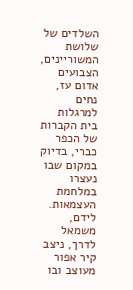השלדים של שלושת המשוריינים, הצבועים אדום עז, נחים למרגלות בית הקברות של הכפר כברי, בדיוק במקום שבו נעצרו במלחמת העצמאות. לידם, משמאל לדרך, ניצב קיר אפור מעוצב ובו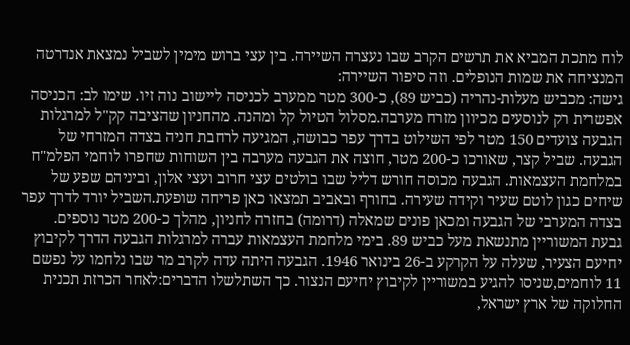לוח מתכת המביא את תרשים הקרב שבו נעצרה השיירה. בין עצי ברוש מימין לשביל נמצאת אנדרטה המנציחה את שמות הנופלים. וזה סיפור השיירה:
גישה: מכביש מעלות-נהריה (כביש 89), כ-300 מטר ממערב לכניסה ליישוב נוה זיו. שימו לב: הכניסה אפשרית רק לנוסעים מכיוון מזרח מערבה.מסלול הטיול קל ומהנה. מהחניון שהציבה קק"ל למרגלות הגבעה צועדים 150 מטר לפי השילוט בדרך עפר כבושה, המגיעה לרחבת חניה בצדה המזרחי של הגבעה. שביל קצר, שאורכו כ-200 מטר, חוצה את הגבעה מערבה בין השוחות שחפרו לוחמי הפלמ"ח במלחמת העצמאות. הגבעה מכוסה חורש דליל שבו בולטים עצי חרוב ועצי אלון, וביניהם שפע של שיחים כגון לוטם שעיר וקידה שעירה. בחורף ובאביב תמצאו כאן פריחה שופעת.השביל יורד לדרך עפר בצדה המערבי של הגבעה ומכאן פונים שמאלה (דרומה) בחזרה לחניון, מהלך כ-200 מטר נוספים.
גבעת המשוריין מתנשאת מעל כביש 89. בימי מלחמת העצמאות עברה למרגלות הגבעה הדרך לקיבוץ יחיעם הצעיר, שעלה על הקרקע ב-26 בינואר 1946. הגבעה היתה עדה לקרב מר שבו נלחמו על נפשם 11 לוחמים,שניסו להגיע במשוריין לקיבוץ יחיעם הנצור. כך השתלשלו הדברים:לאחר הכרזת תכנית החלוקה של ארץ ישראל,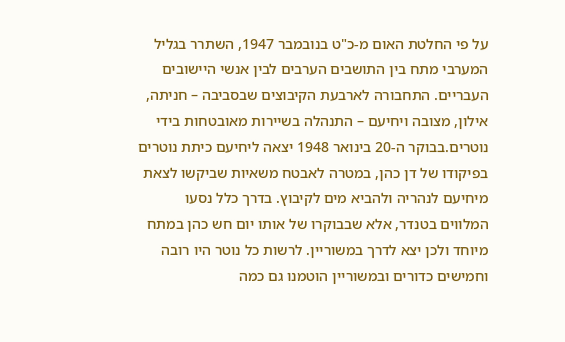על פי החלטת האום מ-כ"ט בנובמבר 1947, השתרר בגליל המערבי מתח בין התושבים הערבים לבין אנשי היישובים העבריים. התחבורה לארבעת הקיבוצים שבסביבה – חניתה, אילון, מצובה ויחיעם – התנהלה בשיירות מאובטחות בידי נוטרים.בבוקר ה-20 בינואר 1948 יצאה ליחיעם כיתת נוטרים בפיקודו של דן כהן, במטרה לאבטח משאיות שביקשו לצאת מיחיעם לנהריה ולהביא מים לקיבוץ. בדרך כלל נסעו המלווים בטנדר, אלא שבבוקרו של אותו יום חש כהן במתח מיוחד ולכן יצא לדרך במשוריין. לרשות כל נוטר היו רובה וחמישים כדורים ובמשוריין הוטמנו גם כמה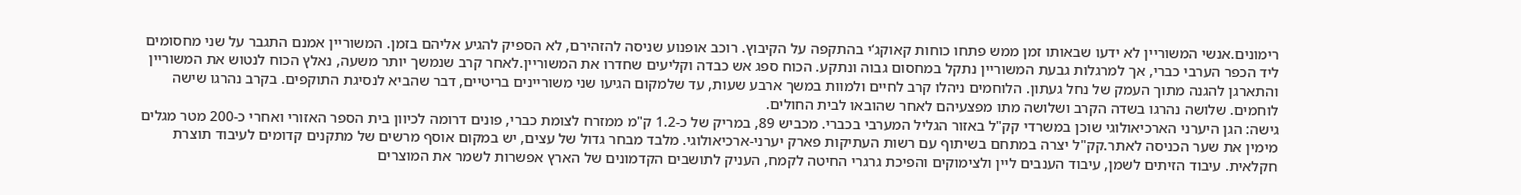רימונים.אנשי המשוריין לא ידעו שבאותו זמן ממש פתחו כוחות קאוקג‘י בהתקפה על הקיבוץ. רוכב אופנוע שניסה להזהירם, לא הספיק להגיע אליהם בזמן. המשוריין אמנם התגבר על שני מחסומים ליד הכפר הערבי כברי, אך למרגלות גבעת המשוריין נתקל במחסום גבוה ונתקע. הכוח ספג אש כבדה וקליעים שחדרו את המשוריין.לאחר קרב שנמשך יותר משעה, נאלץ הכוח לנטוש את המשוריין והתארגן להגנה מתוך העמק של נחל געתון. הלוחמים ניהלו קרב לחיים ולמוות במשך ארבע שעות, עד שלמקום הגיעו שני משוריינים בריטיים, דבר שהביא לנסיגת התוקפים. בקרב נהרגו שישה לוחמים. שלושה נהרגו בשדה הקרב ושלושה מתו מפצעיהם לאחר שהובאו לבית החולים.
גישה: הגן היערני הארכיאולוגי שוכן במשרדי קק"ל באזור הגליל המערבי בכברי. מכביש 89, במריק של כ-1.2 ק"מ ממזרח לצומת כברי, פונים דרומה לכיוון בית הספר האזורי ואחרי כ-200 מטר מגלים מימין את שער הכניסה לאתר.קק"ל יצרה במתחם בשיתוף עם רשות העתיקות פארק יערני-ארכיאולוגי. מלבד מבחר גדול של עצים, יש במקום אוסף מרשים של מתקנים קדומים לעיבוד תוצרת חקלאית. עיבוד הזיתים לשמן, עיבוד הענבים ליין ולצימוקים והפיכת גרגרי החיטה לקמח, העניק לתושבים הקדמונים של הארץ אפשרות לשמר את המוצרים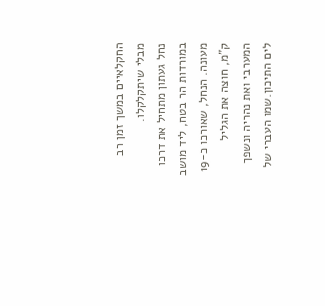החקלאיים במשך זמן רב מבלי שיתקלקלו.
נחל געתון מתחיל את דרכו במורדות הר בטח, ליד מושב מעונה. הנחל, שאורכו כ-19 ק"מ, חוצה את הגליל המערבי ואת נהריה ונשפך לים התיכון.שמו העברי של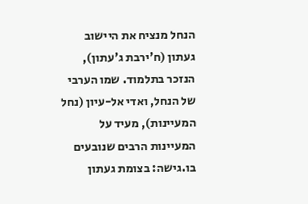הנחל מנציח את היישוב געתון (ח'ירבת ג'עתון), הנזכר בתלמוד. שמו הערבי של הנחל, ואדי אל-עיון (נחל המעיינות), מעיד על המעיינות הרבים שנובעים בו.גישה: בצומת געתון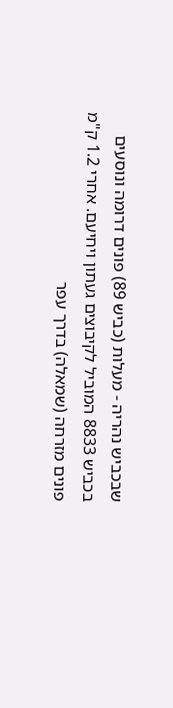שבכביש נהריה - מעלות (כביש 89) פונים דרומה ונוסעים בכביש 8833 המוביל לקיבוצים געתון ויחיעם. אחרי 1.2 ק"מ פונים מזרחה (שמאלה) בדרך עפר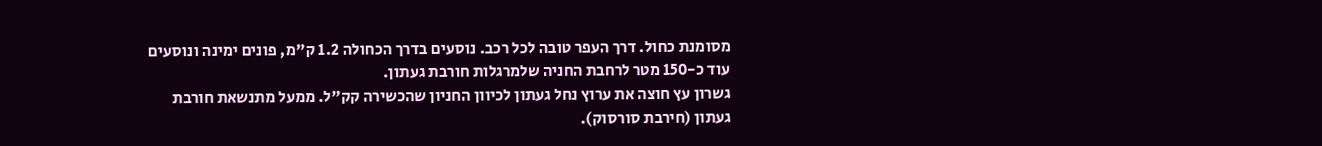מסומנת כחול. דרך העפר טובה לכל רכב. נוסעים בדרך הכחולה 1.2 ק"מ, פונים ימינה ונוסעים עוד כ-150 מטר לרחבת החניה שלמרגלות חורבת געתון.
גשרון עץ חוצה את ערוץ נחל געתון לכיוון החניון שהכשירה קק"ל. ממעל מתנשאת חורבת געתון (חירבת סורסוק).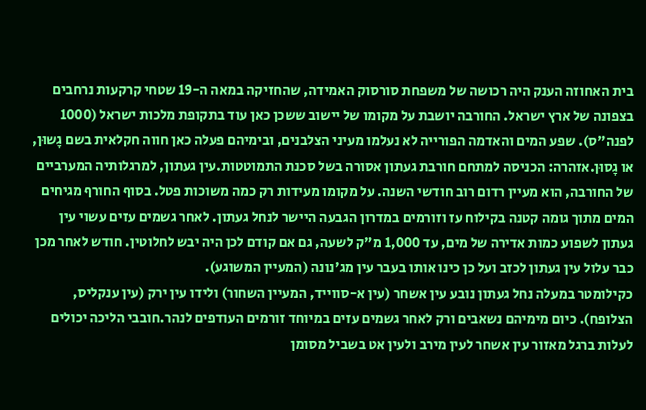בית האחוזה הענק היה רכושה של משפחת סורסוק האמידה, שהחזיקה במאה ה-19 שטחי קרקעות נרחבים בצפונה של ארץ ישראל. החורבה יושבת על מקומו של יישוב ששכן כאן עוד בתקופת מלכות ישראל (1000 לפנה"ס). שפע המים והאדמה הפורייה לא נעלמו מעיני הצלבנים, ובימיהם פעלה כאן חווה חקלאית בשם גָשוּן, או גָסוּן.אזהרה: הכניסה למתחם חורבת געתון אסורה בשל סכנת התמוטטות.עין געתון, למרגלותיה המערביים של החורבה, הוא מעיין רדום רוב חודשי השנה. על מקומו מעידות רק כמה משוכות פטל. בסוף החורף מגיחים המים מתוך גומה קטנה בקילוח עז וזורמים במדרון הגבעה היישר לנחל געתון. לאחר גשמים עזים עשוי עין געתון לשפוע כמות אדירה של מים, עד 1,000 מ"ק לשעה, גם אם קודם לכן היה יבש לחלוטין. חודש לאחר מכן כבר עלול עין געתון לכזב ועל כן כינו אותו בעבר עין מג'נונה (המעיין המשוגע).
כקילומטר במעלה נחל געתון נובע עין אשחר (עין א-סווייד, המעיין השחור) ולידו עין ירק (עין ענקליס, הצלופח). כיום מימיהם נשאבים ורק לאחר גשמים עזים במיוחד זורמים העודפים לנהר.חובבי הליכה יכולים לעלות ברגל מאזור עין אשחר לעין מירב ולעין אט בשביל מסומן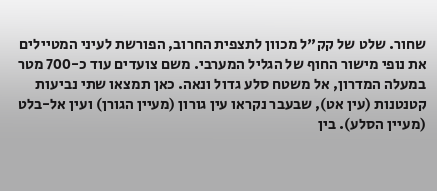שחור. שלט של קק"ל מכוון לתצפית החרוב, הפורשת לעיני המטיילים את נופי מישור החוף של הגליל המערבי. משם צועדים עוד כ-700 מטר במעלה המדרון, אל משטח סלע גדול ונאה. כאן תמצאו שתי נביעות קטנטנות (עין אט), שבעבר נקראו עין גורון (מעיין הגורן) ועין אל-בלט (מעיין הסלע). בין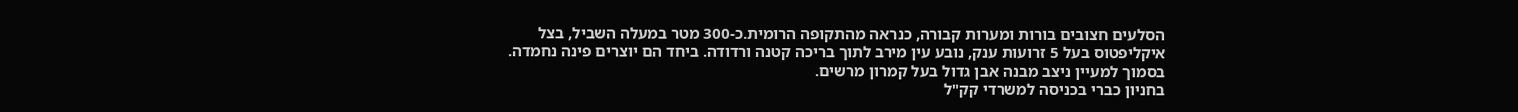הסלעים חצובים בורות ומערות קבורה, כנראה מהתקופה הרומית.כ-300 מטר במעלה השביל, בצל איקליפטוס בעל 5 זרועות ענק, נובע עין מירב לתוך בריכה קטנה ורדודה. ביחד הם יוצרים פינה נחמדה. בסמוך למעיין ניצב מבנה אבן גדול בעל קמרון מרשים.
בחניון כברי בכניסה למשרדי קק"ל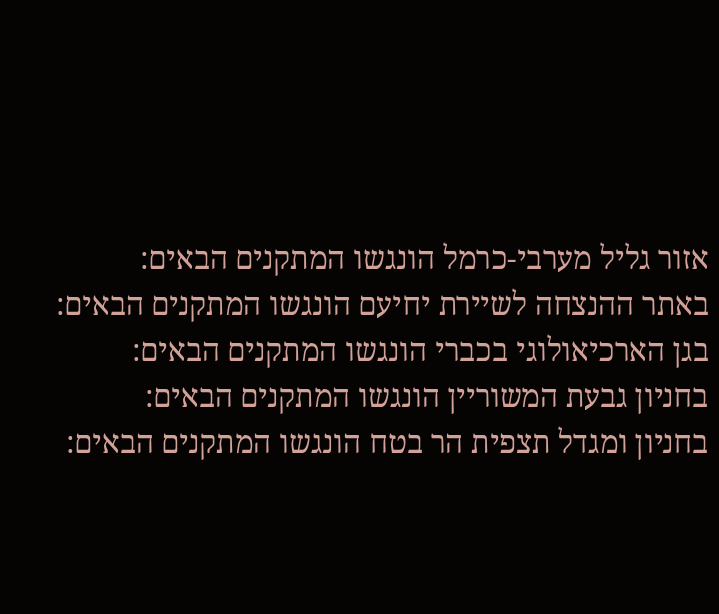אזור גליל מערבי-כרמל הונגשו המתקנים הבאים:
באתר ההנצחה לשיירת יחיעם הונגשו המתקנים הבאים:
בגן הארכיאולוגי בכברי הונגשו המתקנים הבאים:
בחניון גבעת המשוריין הונגשו המתקנים הבאים:
בחניון ומגדל תצפית הר בטח הונגשו המתקנים הבאים: